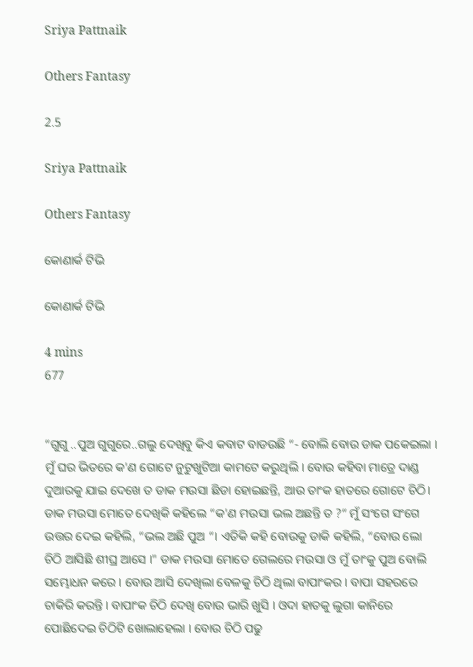Sriya Pattnaik

Others Fantasy

2.5

Sriya Pattnaik

Others Fantasy

କୋଣାର୍କ ଟିଭି

କୋଣାର୍କ ଟିଭି

4 mins
677


“ଗୁଗୁ ..ପୁଅ ଗୁଗୁରେ..ଗଲୁ ଦେଖିବୁ କିଏ କବାଟ ବାଡଉଛି “- ବୋଲି ବୋଉ ଡାକ ପକେଇଲା । ମୁଁ ଘର ଭିତରେ କ'ଣ ଗୋଟେ ନୁଟୁଖୁଟିଆ କାମଟେ କରୁଥିଲି । ବୋଉ କହିବା ମାତ୍ରେ ଦାଣ୍ଡ ଦୁଆରକୁ ଯାଇ ଦେଖେ ତ ଡାକ ମଉସା ଛିଡା ହୋଇଛନ୍ତି, ଆଉ ତାଂକ ହାତରେ ଗୋଟେ ଚିଠି। ଡାକ ମଉସା ମୋତେ ଦେଖିକି କହିଲେ “କ'ଣ ମଉସା ଭଲ ଅଛନ୍ତି ତ ?“ ମୁଁ ସଂଗେ ସଂଗେ ଉତ୍ତର ଦେଇ କହିଲି, “ଭଲ ଅଛି ପୁଅ “। ଏତିକି କହି ବୋଉକୁ ଡାକି କହିଲି, “ବୋଉ ଲୋ ଚିଠି ଆସିଛି ଶୀଘ୍ର ଆସେ ।" ଡାକ ମଉସା ମୋତେ ଗେଲରେ ମଉସା ଓ ମୁଁ ତାଂକୁ ପୁଅ ବୋଲି ସମ୍ଭୋଧନ କରେ । ବୋଉ ଆସି ଦେଖିଲା ବେଳକୁ ଚିଠି ଥିଲା ବାପାଂକର । ବାପା ସହରରେ ଚାକିରି କରନ୍ତି । ବାପାଂକ ଚିଠି ଦେଖି ବୋଉ ଭାରି ଖୁସି । ଓଦା ହାତକୁ ଲୁଗା କାନିରେ ପୋଛିଦେଇ ଚିଠିଟି ଖୋଲାହେଲା । ବୋଉ ଚିଠି ପଢୁ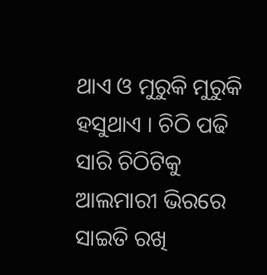ଥାଏ ଓ ମୁରୁକି ମୁରୁକି ହସୁଥାଏ । ଚିଠି ପଢି ସାରି ଚିଠିଟିକୁ ଆଲମାରୀ ଭିରରେ ସାଇତି ରଖି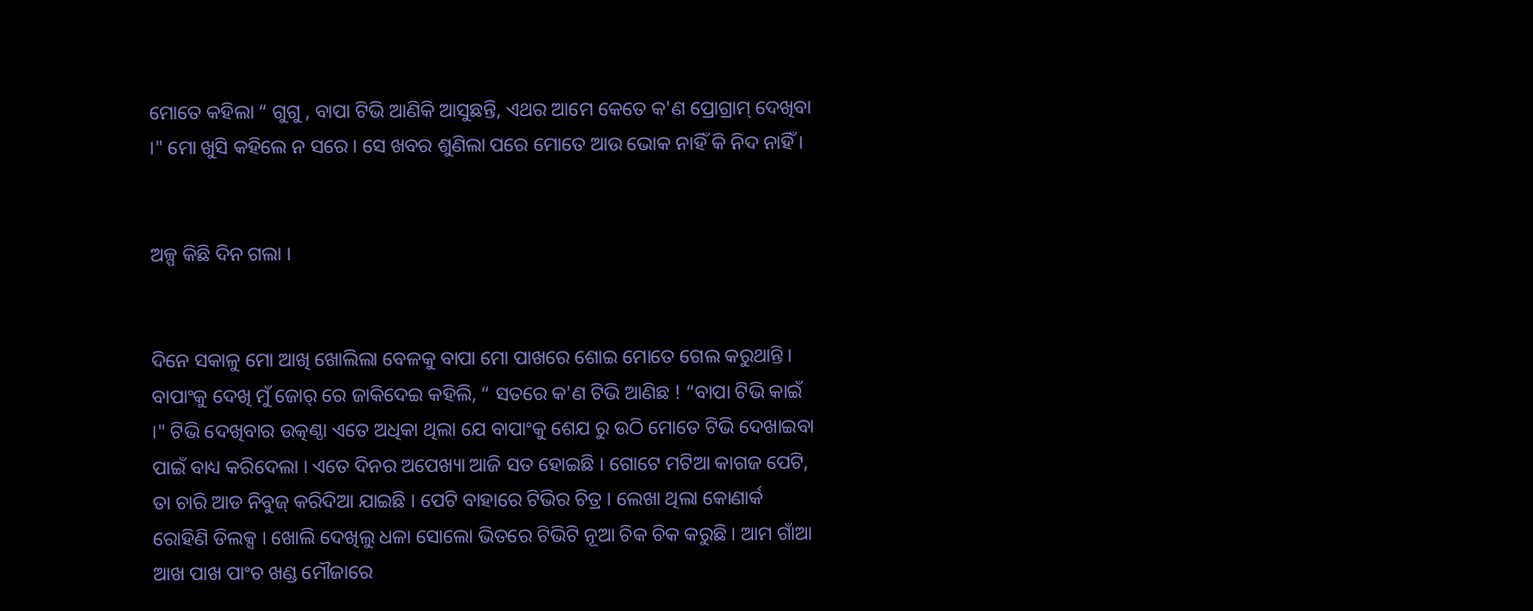ମୋତେ କହିଲା “ ଗୁଗୁ , ବାପା ଟିଭି ଆଣିକି ଆସୁଛନ୍ତି, ଏଥର ଆମେ କେତେ କ'ଣ ପ୍ରୋଗ୍ରାମ୍ ଦେଖିବା ।" ମୋ ଖୁସି କହିଲେ ନ ସରେ । ସେ ଖବର ଶୁଣିଲା ପରେ ମୋତେ ଆଉ ଭୋକ ନାହିଁ କି ନିଦ ନାହିଁ ।


ଅଳ୍ପ କିଛି ଦିନ ଗଲା ।


ଦିନେ ସକାଳୁ ମୋ ଆଖି ଖୋଲିଲା ବେଳକୁ ବାପା ମୋ ପାଖରେ ଶୋଇ ମୋତେ ଗେଲ କରୁଥାନ୍ତି । ବାପାଂକୁ ଦେଖି ମୁଁ ଜୋର୍ ରେ ଜାକିଦେଇ କହିଲି, “ ସତରେ କ'ଣ ଟିଭି ଆଣିଛ ! “ବାପା ଟିଭି କାଇଁ ।" ଟିଭି ଦେଖିବାର ଉତ୍କଣ୍ଠା ଏତେ ଅଧିକା ଥିଲା ଯେ ବାପାଂକୁ ଶେଯ ରୁ ଉଠି ମୋତେ ଟିଭି ଦେଖାଇବା ପାଇଁ ବାଧ୍ୟ କରିଦେଲା । ଏତେ ଦିନର ଅପେଖ୍ୟା ଆଜି ସତ ହୋଇଛି । ଗୋଟେ ମଟିଆ କାଗଜ ପେଟି, ତା ଚାରି ଆଡ ନିବୁଜ୍ କରିଦିଆ ଯାଇଛି । ପେଟି ବାହାରେ ଟିଭିର ଚିତ୍ର । ଲେଖା ଥିଲା କୋଣାର୍କ ରୋହିଣି ଡିଲକ୍ସ । ଖୋଲି ଦେଖିଲୁ ଧଳା ସୋଲୋ ଭିତରେ ଟିଭିଟି ନୂଆ ଚିକ ଚିକ କରୁଛି । ଆମ ଗାଁଆ ଆଖ ପାଖ ପାଂଚ ଖଣ୍ଡ ମୌଜାରେ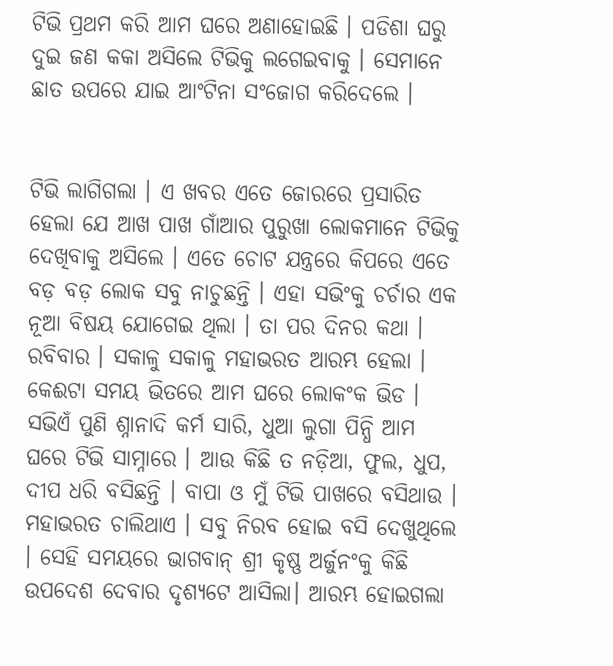ଟିଭି ପ୍ରଥମ କରି ଆମ ଘରେ ଅଣାହୋଇଛି । ପଡିଶା ଘରୁ ଦୁଇ ଜଣ କକା ଅସିଲେ ଟିଭିକୁ ଲଗେଇବାକୁ । ସେମାନେ ଛାତ ଉପରେ ଯାଇ ଆଂଟିନା ସଂଜୋଗ କରିଦେଲେ ।


ଟିଭି ଲାଗିଗଲା । ଏ ଖବର ଏତେ ଜୋରରେ ପ୍ରସାରିତ ହେଲା ଯେ ଆଖ ପାଖ ଗାଁଆର ପୁରୁଖା ଲୋକମାନେ ଟିଭିକୁ ଦେଖିବାକୁ ଅସିଲେ । ଏତେ ଚୋଟ ଯନ୍ତ୍ରରେ କିପରେ ଏତେ ବଡ଼ ବଡ଼ ଲୋକ ସବୁ ନାଚୁଛନ୍ତି । ଏହା ସଭିଂକୁ ଚର୍ଚାର ଏକ ନୂଆ ବିଷୟ ଯୋଗେଇ ଥିଲା । ତା ପର ଦିନର କଥା । ରବିବାର । ସକାଳୁ ସକାଳୁ ମହାଭରତ ଆରମ୍ଭ ହେଲା । କେଈଟା ସମୟ ଭିତରେ ଆମ ଘରେ ଲୋକଂକ ଭିଡ । ସଭିଏଁ ପୁଣି ଶ୍ନାନାଦି କର୍ମ ସାରି, ଧୁଆ ଲୁଗା ପିନ୍ଧି ଆମ ଘରେ ଟିଭି ସାମ୍ନାରେ । ଆଉ କିଛି ତ ନଡ଼ିଆ, ଫୁଲ, ଧୁପ, ଦୀପ ଧରି ବସିଛନ୍ତି । ବାପା ଓ ମୁଁ ଟିଭି ପାଖରେ ବସିଥାଉ । ମହାଭରତ ଚାଲିଥାଏ । ସବୁ ନିରବ ହୋଇ ବସି ଦେଖୁଥିଲେ । ସେହି ସମୟରେ ଭାଗବାନ୍ ଶ୍ରୀ କୃଷ୍ଣ ଅର୍ଜୁନଂକୁ କିଛି ଉପଦେଶ ଦେବାର ଦୃଶ୍ୟଟେ ଆସିଲା। ଆରମ୍ଭ ହୋଇଗଲା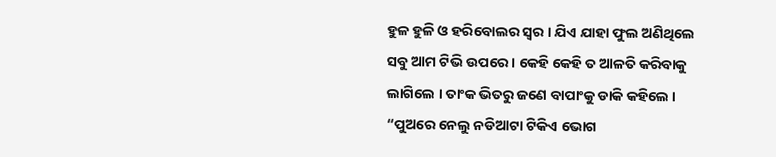ହୁଳ ହୁଳି ଓ ହରିବୋଲର ସ୍ୱର । ଯିଏ ଯାହା ଫୁଲ ଅଣିଥିଲେ ସବୁ ଆମ ଟିଭି ଉପରେ । କେହି କେହି ତ ଆଳତି କରିବାକୁ ଲାଗିଲେ । ତାଂକ ଭିତରୁ ଜଣେ ବାପାଂକୁ ଡାକି କହିଲେ । “ପୁଅରେ ନେଲୁ ନଡିଆଟା ଟିକିଏ ଭୋଗ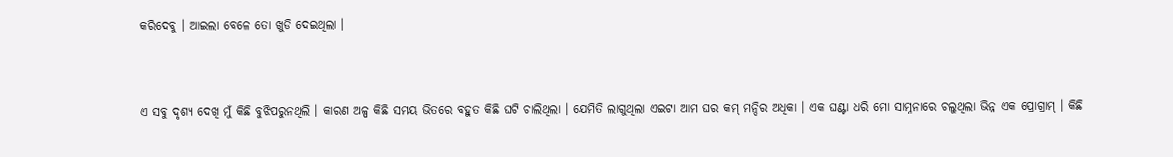କରିଦେବୁ । ଆଇଲା ବେଳେ ତୋ ଖୁଡି ଦେଇଥିଲା ।


ଏ ସବୁ ଦୃଶ୍ୟ ଦେଖି ମୁଁ କିଛି ବୁଝିପରୁନଥିଲି । କାରଣ ଅଳ୍ପ କିଛି ସମୟ ଭିତରେ ବହୁତ କିଛି ଘଟି ଚାଲିଥିଲା । ଯେମିତି ଲାଗୁଥିଲା ଏଇଟା ଆମ ଘର କମ୍ ମନ୍ଦିର ଅଧିକା । ଏକ ଘଣ୍ଟା ଧରି ମୋ ସାମ୍ନନାରେ ଚଲୁଥିଲା ଭିନ୍ନ ଏକ ପ୍ରୋଗ୍ରାମ୍ । କିଛି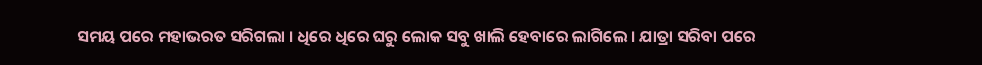ସମୟ ପରେ ମହାଭରତ ସରିଗଲା । ଧିରେ ଧିରେ ଘରୁ ଲୋକ ସବୁ ଖାଲି ହେବାରେ ଲାଗିଲେ । ଯାତ୍ରା ସରିବା ପରେ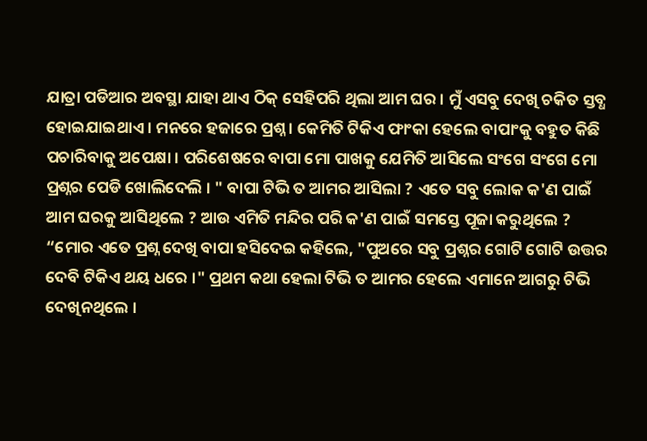ଯାତ୍ରା ପଡିଆର ଅବସ୍ଥା ଯାହା ଥାଏ ଠିକ୍ ସେହିପରି ଥିଲା ଆମ ଘର । ମୁଁ ଏସବୁ ଦେଖି ଚକିତ ସ୍ତବ୍ଧ ହୋଇଯାଇଥାଏ । ମନରେ ହଜାରେ ପ୍ରଶ୍ନ । କେମିତି ଟିକିଏ ଫାଂକା ହେଲେ ବାପାଂକୁ ବହୁତ କିଛି ପଚାରିବାକୁ ଅପେକ୍ଷା । ପରିଶେଷରେ ବାପା ମୋ ପାଖକୁ ଯେମିତି ଆସିଲେ ସଂଗେ ସଂଗେ ମୋ ପ୍ରଶ୍ନର ପେଡି ଖୋଲିଦେଲି । " ବାପା ଟିଭି ତ ଆମର ଆସିଲା ? ଏତେ ସବୁ ଲୋକ କ'ଣ ପାଇଁ ଆମ ଘରକୁ ଆସିଥିଲେ ? ଆଉ ଏମିତି ମନ୍ଦିର ପରି କ'ଣ ପାଇଁ ସମସ୍ତେ ପୂଜା କରୁଥିଲେ ? “ମୋର ଏତେ ପ୍ରଶ୍ନ ଦେଖି ବାପା ହସିଦେଇ କହିଲେ, "ପୁଅରେ ସବୁ ପ୍ରଶ୍ନର ଗୋଟି ଗୋଟି ଉତ୍ତର ଦେବି ଟିକିଏ ଥୟ ଧରେ ।" ପ୍ରଥମ କଥା ହେଲା ଟିଭି ତ ଆମର ହେଲେ ଏମାନେ ଆଗରୁ ଟିଭି ଦେଖିନଥିଲେ ।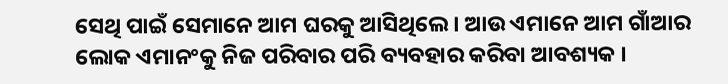ସେଥି ପାଇଁ ସେମାନେ ଆମ ଘରକୁ ଆସିଥିଲେ । ଆଉ ଏମାନେ ଆମ ଗାଁଆର ଲୋକ ଏମାନଂକୁ ନିଜ ପରିବାର ପରି ବ୍ୟବହାର କରିବା ଆବଶ୍ୟକ ।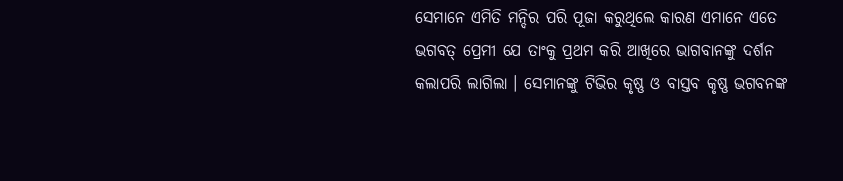ସେମାନେ ଏମିତି ମନ୍ଦିର ପରି ପୂଜା କରୁଥିଲେ କାରଣ ଏମାନେ ଏତେ ଭଗବତ୍ ପ୍ରେମୀ ଯେ ତାଂକୁ ପ୍ରଥମ କରି ଆଖିରେ ଭାଗବାନଙ୍କୁ ଦର୍ଶନ କଲାପରି ଲାଗିଲା । ସେମାନଙ୍କୁ ଟିଭିର କୃଷ୍ଣ ଓ ବାସ୍ତବ କୃଷ୍ଣ ଭଗବନଙ୍କ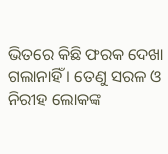ଭିତରେ କିଛି ଫରକ ଦେଖା ଗଲାନାହିଁ । ତେଣୁ ସରଳ ଓ ନିରୀହ ଲୋକଙ୍କ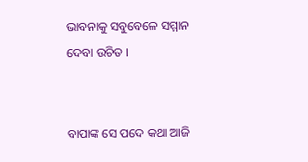ଭାବନାକୁ ସବୁବେଳେ ସମ୍ମାନ ଦେବା ଉଚିତ ।


ବାପାଙ୍କ ସେ ପଦେ କଥା ଆଜି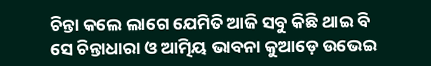ଚିନ୍ତା କଲେ ଲାଗେ ଯେମିତି ଆଜି ସବୁ କିଛି ଥାଇ ବି ସେ ଚିନ୍ତାଧାରା ଓ ଆତ୍ମିୟ ଭାବନା କୁଆଡ଼େ ଉଭେଇ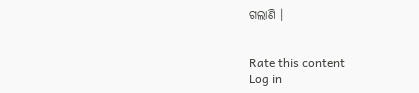ଗଲାଣି ।


Rate this content
Log in